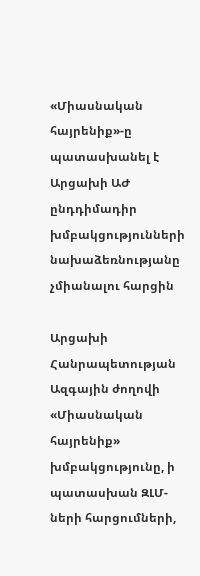«Միասնական հայրենիք»-ը պատասխանել է Արցախի ԱԺ ընդդիմադիր խմբակցությունների նախաձեռնությանը չմիանալու հարցին

Արցախի Հանրապետության Ազգային ժողովի «Միասնական հայրենիք» խմբակցությունը, ի պատասխան ԶԼՄ-ների հարցումների,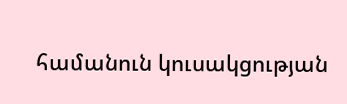համանուն կուսակցության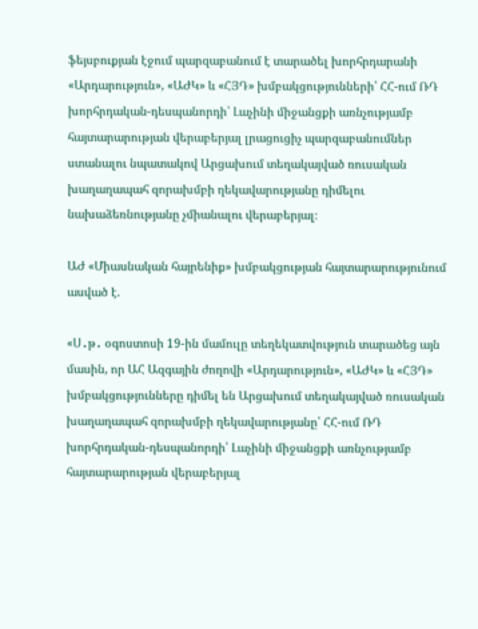ֆեյսբուքյան էջում պարզաբանում է տարածել խորհրդարանի «Արդարություն», «ԱԺԿ» և «ՀՅԴ» խմբակցությունների՝ ՀՀ-ում ՌԴ խորհրդական-դեսպանորդի՝ Լաչինի միջանցքի առնչությամբ հայտարարության վերաբերյալ լրացուցիչ պարզաբանումներ ստանալու նպատակով Արցախում տեղակայված ռուսական խաղաղապահ զորախմբի ղեկավարությանը դիմելու նախաձեռնությանը չմիանալու վերաբերյալ։

ԱԺ «Միասնական հայրենիք» խմբակցության հայտարարությունում ասված է.

«Ս․թ․ օգոստոսի 19-ին մամուլը տեղեկատվություն տարածեց այն մասին, որ ԱՀ Ազգային ժողովի «Արդարություն», «ԱԺԿ» և «ՀՅԴ» խմբակցությունները դիմել են Արցախում տեղակայված ռուսական խաղաղապահ զորախմբի ղեկավարությանը՝ ՀՀ-ում ՌԴ խորհրդական-դեսպանորդի՝ Լաչինի միջանցքի առնչությամբ հայտարարության վերաբերյալ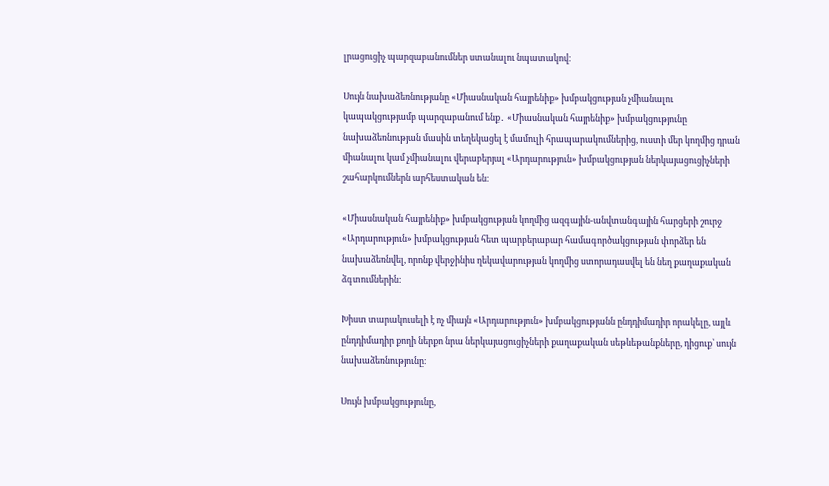լրացուցիչ պարզաբանումներ ստանալու նպատակով։

Սույն նախաձեռնությանը «Միասնական հայրենիք» խմբակցության չմիանալու կապակցությամբ պարզաբանում ենք․ «Միասնական հայրենիք» խմբակցությունը նախաձեռնության մասին տեղեկացել է մամուլի հրապարակումներից, ուստի մեր կողմից դրան միանալու կամ չմիանալու վերաբերյալ «Արդարություն» խմբակցության ներկայացուցիչների շահարկումներն արհեստական են։

«Միասնական հայրենիք» խմբակցության կողմից ազգային-անվտանգային հարցերի շուրջ «Արդարություն» խմբակցության հետ պարբերաբար համագործակցության փորձեր են նախաձեռնվել, որոնք վերջինիս ղեկավարության կողմից ստորադասվել են նեղ քաղաքական ձգտումներին:

Խիստ տարակուսելի է ոչ միայն «Արդարություն» խմբակցությանն ընդդիմադիր որակելը, այլև ընդդիմադիր քողի ներքո նրա ներկայացուցիչների քաղաքական սեթևեթանքները, դիցուք՝ սույն նախաձեռնությունը։

Սույն խմբակցությունը,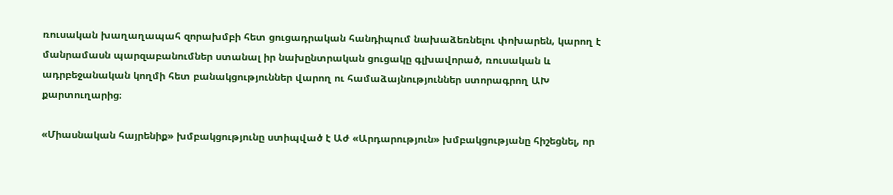ռուսական խաղաղապահ զորախմբի հետ ցուցադրական հանդիպում նախաձեռնելու փոխարեն, կարող է մանրամասն պարզաբանումներ ստանալ իր նախընտրական ցուցակը գլխավորած, ռուսական և ադրբեջանական կողմի հետ բանակցություններ վարող ու համաձայնություններ ստորագրող ԱԽ քարտուղարից։

«Միասնական հայրենիք» խմբակցությունը ստիպված է Աժ «Արդարություն» խմբակցությանը հիշեցնել, որ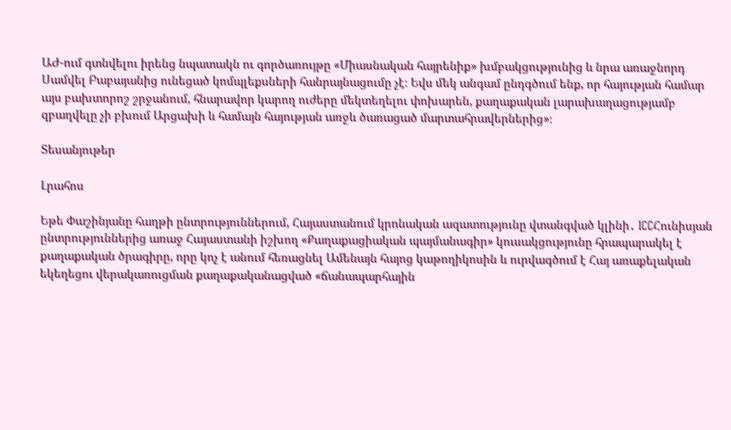ԱԺ-ում գտնվելու իրենց նպատակն ու գործառույթը «Միասնական հայրենիք» խմբակցությունից և նրա առաջնորդ Սամվել Բաբայանից ունեցած կոմպլեքսների հանրայնացումը չէ։ Եվս մեկ անգամ ընդգծում ենք, որ հայության համար այս բախտորոշ շրջանում, հնարավոր կարող ուժերը մեկտեղելու փոխարեն, քաղաքական լարախաղացությամբ զբաղվելը չի բխում Արցախի և համայն հայության առջև ծառացած մարտահրավերներից»։

Տեսանյութեր

Լրահոս

Եթե Փաշինյանը հաղթի ընտրություններում, Հայաստանում կրոնական ազատությունը վտանգված կլինի․ ICCՀունիսյան ընտրություններից առաջ Հայաստանի իշխող «Քաղաքացիական պայմանագիր» կուսակցությունը հրապարակել է քաղաքական ծրագիրը, որը կոչ է անում հեռացնել Ամենայն հայոց կաթողիկոսին և ուրվագծում է Հայ առաքելական եկեղեցու վերակառուցման քաղաքականացված «ճանապարհային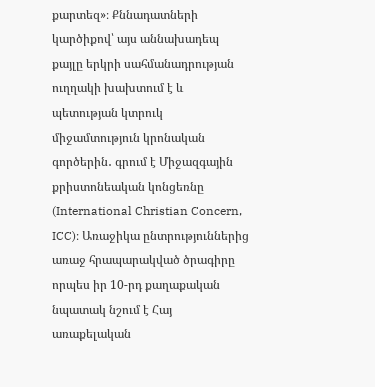քարտեզ»։ Քննադատների կարծիքով՝ այս աննախադեպ քայլը երկրի սահմանադրության ուղղակի խախտում է և պետության կտրուկ միջամտություն կրոնական գործերին․ գրում է Միջազգային քրիստոնեական կոնցեռնը (International Christian Concern, ICC)։ Առաջիկա ընտրություններից առաջ հրապարակված ծրագիրը որպես իր 10-րդ քաղաքական նպատակ նշում է Հայ առաքելական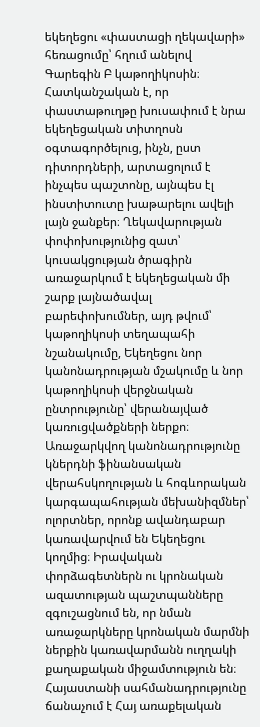եկեղեցու «փաստացի ղեկավարի» հեռացումը՝ հղում անելով Գարեգին Բ կաթողիկոսին։ Հատկանշական է, որ փաստաթուղթը խուսափում է նրա եկեղեցական տիտղոսն օգտագործելուց, ինչն, ըստ դիտորդների, արտացոլում է ինչպես պաշտոնը, այնպես էլ ինստիտուտը խաթարելու ավելի լայն ջանքեր։ Ղեկավարության փոփոխությունից զատ՝ կուսակցության ծրագիրն առաջարկում է եկեղեցական մի շարք լայնածավալ բարեփոխումներ, այդ թվում՝ կաթողիկոսի տեղապահի նշանակումը, Եկեղեցու նոր կանոնադրության մշակումը և նոր կաթողիկոսի վերջնական ընտրությունը՝ վերանայված կառուցվածքների ներքո։ Առաջարկվող կանոնադրությունը կներդնի ֆինանսական վերահսկողության և հոգևորական կարգապահության մեխանիզմներ՝ ոլորտներ, որոնք ավանդաբար կառավարվում են Եկեղեցու կողմից։ Իրավական փորձագետներն ու կրոնական ազատության պաշտպանները զգուշացնում են, որ նման առաջարկները կրոնական մարմնի ներքին կառավարմանն ուղղակի քաղաքական միջամտություն են։ Հայաստանի սահմանադրությունը ճանաչում է Հայ առաքելական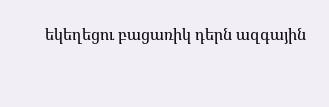եկեղեցու բացառիկ դերն ազգային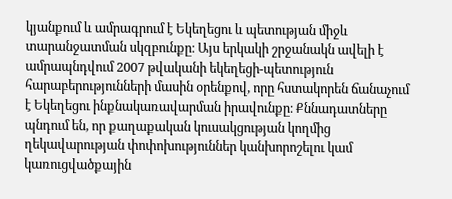կյանքում և ամրագրում է Եկեղեցու և պետության միջև տարանջատման սկզբունքը։ Այս երկակի շրջանակն ավելի է ամրապնդվում 2007 թվականի եկեղեցի-պետություն հարաբերությունների մասին օրենքով, որը հստակորեն ճանաչում է Եկեղեցու ինքնակառավարման իրավունքը։ Քննադատները պնդում են, որ քաղաքական կուսակցության կողմից ղեկավարության փոփոխություններ կանխորոշելու կամ կառուցվածքային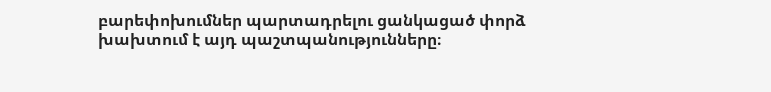բարեփոխումներ պարտադրելու ցանկացած փորձ խախտում է այդ պաշտպանությունները։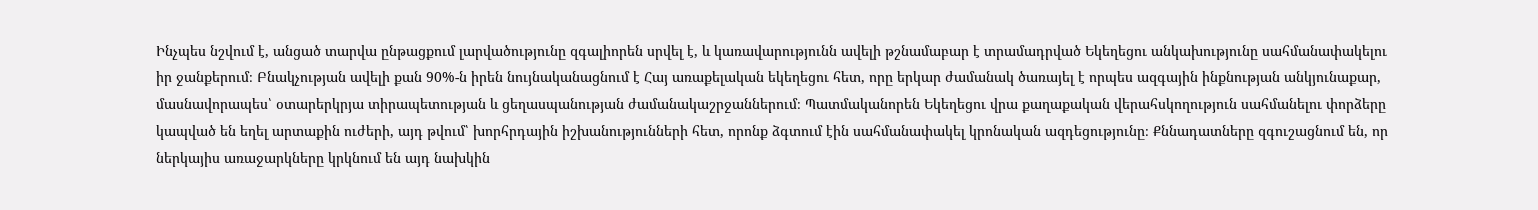Ինչպես նշվում է, անցած տարվա ընթացքում լարվածությունը զգալիորեն սրվել է, և կառավարությունն ավելի թշնամաբար է տրամադրված Եկեղեցու անկախությունը սահմանափակելու իր ջանքերում։ Բնակչության ավելի քան 90%-ն իրեն նույնականացնում է Հայ առաքելական եկեղեցու հետ, որը երկար ժամանակ ծառայել է որպես ազգային ինքնության անկյունաքար, մասնավորապես՝ օտարերկրյա տիրապետության և ցեղասպանության ժամանակաշրջաններում։ Պատմականորեն Եկեղեցու վրա քաղաքական վերահսկողություն սահմանելու փորձերը կապված են եղել արտաքին ուժերի, այդ թվում՝ խորհրդային իշխանությունների հետ, որոնք ձգտում էին սահմանափակել կրոնական ազդեցությունը։ Քննադատները զգուշացնում են, որ ներկայիս առաջարկները կրկնում են այդ նախկին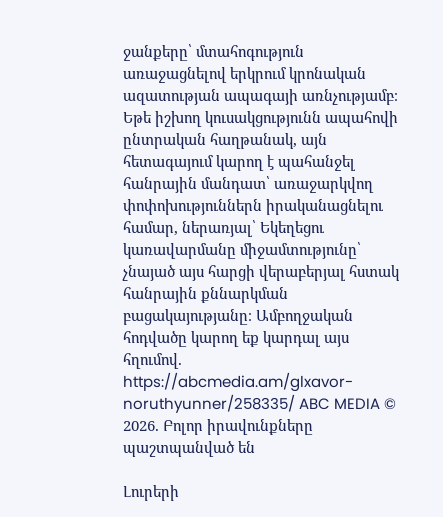ջանքերը՝ մտահոգություն առաջացնելով երկրում կրոնական ազատության ապագայի առնչությամբ։ Եթե իշխող կուսակցությունն ապահովի ընտրական հաղթանակ, այն հետագայում կարող է պահանջել հանրային մանդատ՝ առաջարկվող փոփոխություններն իրականացնելու համար, ներառյալ՝ Եկեղեցու կառավարմանը միջամտությունը՝ չնայած այս հարցի վերաբերյալ հստակ հանրային քննարկման բացակայությանը։ Ամբողջական հոդվածը կարող եք կարդալ այս հղումով. https://abcmedia.am/glxavor-noruthyunner/258335/ ABC MEDIA © 2026. Բոլոր իրավունքները պաշտպանված են

Լուրերի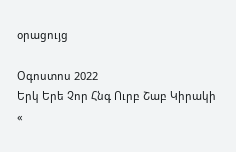օրացույց

Օգոստոս 2022
Երկ Երե Չոր Հնգ Ուրբ Շաբ Կիրակի
«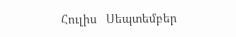Հուլիս   Սեպտեմբեր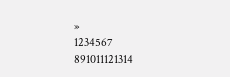»
1234567
891011121314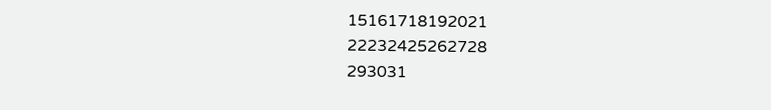15161718192021
22232425262728
293031